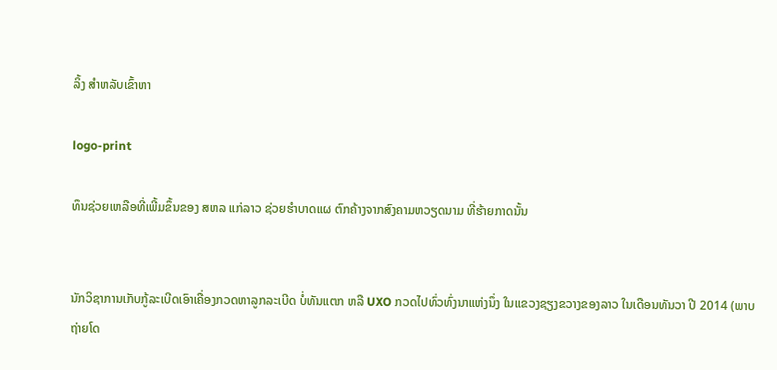ລິ້ງ ສຳຫລັບເຂົ້າຫາ

logo-print

ທຶນຊ່ວຍເຫລືອທີ່ເພີ້ມຂຶ້ນຂອງ ສຫລ ແກ່ລາວ ຊ່ວຍຮຳບາດແຜ ຕົກຄ້າງຈາກສົງຄາມຫວຽດນາມ ທີ່ຮ້າຍກາດນັ້ນ


ນັກວິຊາການເກັບກູ້ລະເບີດເອົາເຄື່ອງກວດຫາລູກລະເບີດ ບໍ່ທັນແຕກ ຫລື UXO ກວດໄປທົ່ວທົ່ງນາແຫ່ງນຶ່ງ ໃນແຂວງຊຽງຂວາງຂອງລາວ ໃນເດືອນທັນວາ ປີ 2014 (ພາບຖ່າຍໂດ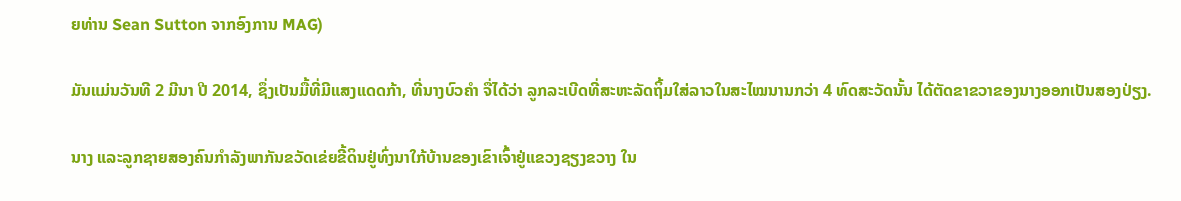ຍທ່ານ Sean Sutton ຈາກອົງການ MAG)

ມັນແມ່ນວັນທີ 2 ມີນາ ປີ 2014, ຊຶ່ງເປັນມື້ທີ່ມີແສງແດດກ້າ, ທີ່ນາງບົວຄຳ ຈື່ໄດ້ວ່າ ລູກລະເບີດທີ່ສະຫະລັດຖິ້ມໃສ່ລາວໃນສະໄໝນານກວ່າ 4 ທົດສະວັດນັ້ນ ໄດ້ຕັດຂາຂວາຂອງນາງອອກເປັນສອງປ່ຽງ.

ນາງ ແລະລູກຊາຍສອງຄົນກຳລັງພາກັນຂວັດເຂ່ຍຂີ້ດິນຢູ່ທົ່ງນາໃກ້ບ້ານຂອງເຂົາເຈົ້າຢູ່ແຂວງຊຽງຂວາງ ໃນ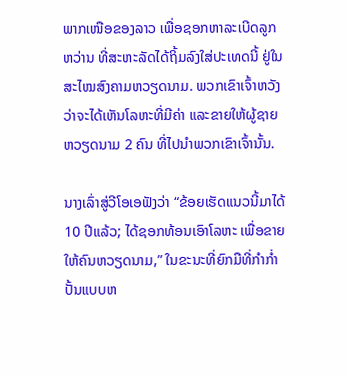ພາກເໜືອຂອງລາວ ເພື່ອຊອກຫາລະເບີດລູກ ຫວ່ານ ທີ່ສະຫະລັດໄດ້ຖິ້ມລົງໃສ່ປະເທດນີ້ ຢູ່ໃນສະໄໝສົງຄາມຫວຽດນາມ. ພວກເຂົາເຈົ້າຫວັງວ່າຈະໄດ້ເຫັນໂລຫະທີ່ມີຄ່າ ແລະຂາຍໃຫ້ຜູ້ຊາຍຫວຽດນາມ 2 ຄົນ ທີ່ໄປນຳພວກເຂົາເຈົ້ານັ້ນ.

ນາງເລົ່າສູ່ວີໂອເອຟັງວ່າ “ຂ້ອຍເຮັດແນວນີ້ມາໄດ້ 10 ປີແລ້ວ; ໄດ້ຊອກທ້ອນເອົາໂລຫະ ເພື່ອຂາຍໃຫ້ຄົນຫວຽດນາມ,” ໃນຂະນະທີ່ຍົກມືທີ່ກຳກ່ຳປັ້ນແບບຫ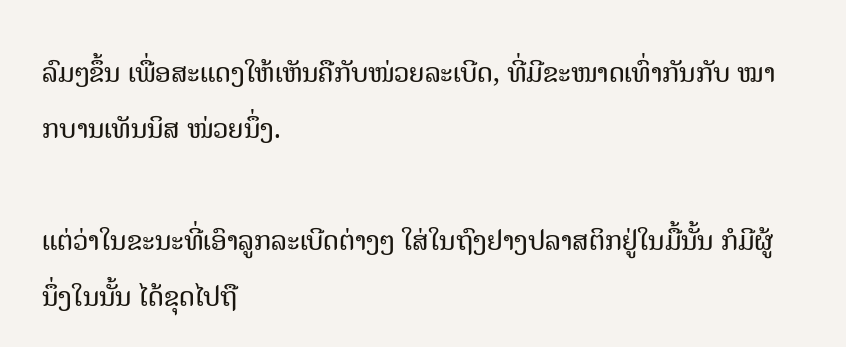ລົມໆຂຶ້ນ ເພື່ອສະແດງໃຫ້ເຫັນຄືກັບໜ່ວຍລະເບີດ, ທີ່ມີຂະໜາດເທົ່າກັນກັບ ໝາກບານເທັນນິສ ໜ່ວຍນຶ່ງ.

ແຕ່ວ່າໃນຂະນະທີ່ເອົາລູກລະເບີດຕ່າງໆ ໃສ່ໃນຖົງຢາງປລາສຕິກຢູ່ໃນມື້ນັ້ນ ກໍມີຜູ້ນຶ່ງໃນນັ້ນ ໄດ້ຂຸດໄປຖື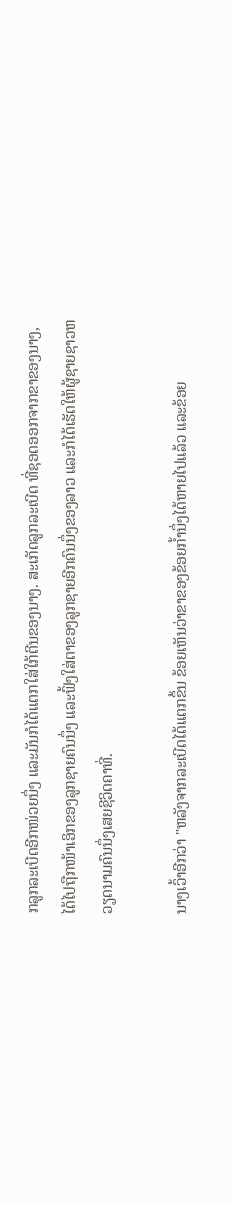ກລູກລະເບີດອີກໜ່ວຍນຶ່ງ ແລະມັນກໍໄດ້ແຕກໃສ່ໃກ້ຕີນຂອງນາງ. ສະເກັດລູກລະເບີດ ທີ່ຊອດອອກຈາກຂາຂອງນາງ, ໄດ້ໄປຖືກໜ້າເອິກຂອງລູກຊາຍຄົນນຶ່ງ ແລະຟົ້ງໃສ່ຕາຂອງລູກຊາຍອີກຄົນນຶ່ງຂອງລາວ ແລະກໍໄດ້ເຮັດໃຫ້ຜູ້ຊາຍຊາວຫວຽດນາມຄົນນຶ່ງເສຍຊີວິດຄາທີ່.

ນາງເວົ້າອີກວ່າ "ຫລັງຈາກລະເບີດໄດ້ແຕກຂຶ້ນ ຂ້ອຍເຫັນວ່າຂາຂອງຂ້ອຍກ້ຳນຶ່ງໄດ້ຫາຍໄປແລ້ວ ແລະຂ້ອຍ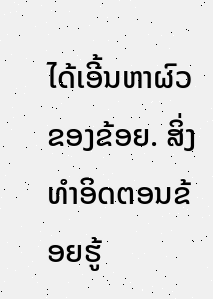ໄດ້ເອີ້ນຫາຜົວຂອງຂ້ອຍ. ສິ່ງທຳອິດຕອນຂ້ອຍຮູ້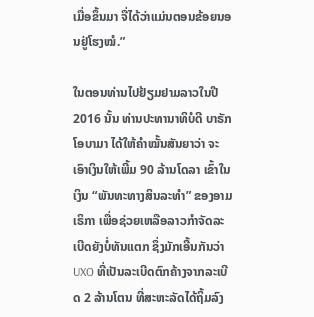ເມື່ອຂຶ້ນມາ ຈື່ໄດ້ວ່າແມ່ນຕອນຂ້ອຍນອນຢູ່ໂຮງໝໍ.”

ໃນຕອນທ່ານໄປຢ້ຽມຢາມລາວໃນປີ 2016 ນັ້ນ ທ່ານປະທານາທິບໍດີ ບາຣັກ ໂອບາມາ ໄດ້ໃຫ້ຄຳໝັ້ນສັນຍາວ່າ ຈະເອົາເງິນໃຫ້ເພີ້ມ 90 ລ້ານໂດລາ ເຂົ້າໃນເງິນ “ພັນທະທາງສິນລະທຳ” ຂອງອາມເຣິກາ ເພື່ອຊ່ວຍເຫລືອລາວກຳຈັດລະເບີດຍັງບໍ່ທັນແຕກ ຊຶ່ງມັກເອີ້ນກັນວ່າ UXO ທີ່ເປັນລະເບີດຕົກຄ້າງຈາກລະເບີດ 2 ລ້ານໂຕນ ທີ່ສະຫະລັດໄດ້ຖິ້ມລົງ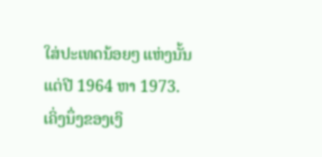ໃສ່ປະເທດນ້ອຍໆ ແຫ່ງນັ້ນ ແຕ່ປີ 1964 ຫາ 1973. ເຄິ່ງນຶ່ງຂອງເງິ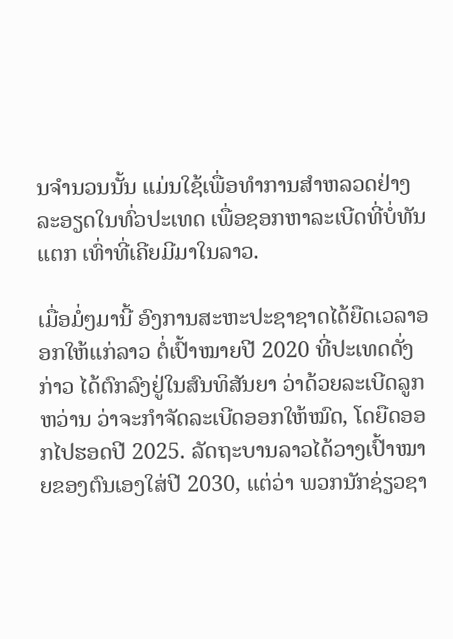ນຈຳນວນນັ້ນ ແມ່ນໃຊ້ເພື່ອທຳການສຳຫລວດຢ່າງລະອຽດໃນທົ່ວປະເທດ ເພື່ອຊອກຫາລະເບີດທີ່ບໍ່ທັນແຕກ ເທົ່າທີ່ເຄີຍມີມາໃນລາວ.

ເມື່ອມໍ່ໆມານີ້ ອົງການສະຫະປະຊາຊາດໄດ້ຍືດເວລາອອກໃຫ້ແກ່ລາວ ຕໍ່ເປົ້າໝາຍປີ 2020 ທີ່ປະເທດດັ່ງກ່າວ ໄດ້ຕົກລົງຢູ່ໃນສົນທິສັນຍາ ວ່າດ້ວຍລະເບີດລູກຫວ່ານ ວ່າຈະກຳຈັດລະເບີດອອກໃຫ້ໝົດ, ໂດຍືດອອກໄປຮອດປີ 2025. ລັດຖະບານລາວໄດ້ວາງເປົ້າໝາຍຂອງຕົນເອງໃສ່ປີ 2030, ແຕ່ວ່າ ພວກນັກຊ່ຽວຊາ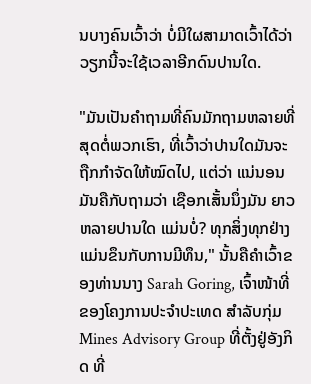ນບາງຄົນເວົ້າວ່າ ບໍ່ມີໃຜສາມາດເວົ້າໄດ້ວ່າວຽກນີ້ຈະໃຊ້ເວລາອີກດົນປານໃດ.

"ມັນເປັນຄຳຖາມທີ່ຄົນມັກຖາມຫລາຍທີ່ສຸດຕໍ່ພວກເຮົາ, ທີ່ເວົ້າວ່າປານໃດມັນຈະຖືກກຳຈັດໃຫ້ໝົດໄປ, ແຕ່ວ່າ ແນ່ນອນ ມັນຄືກັບຖາມວ່າ ເຊືອກເສັ້ນນຶ່ງມັນ ຍາວຫລາຍປານໃດ ແມ່ນບໍ່? ທຸກສິ່ງທຸກຢ່າງແມ່ນຂຶນກັບການມີທຶນ," ນັ້ນຄືຄຳເວົ້າຂອງທ່ານນາງ Sarah Goring, ເຈົ້າໜ້າທີ່ຂອງໂຄງການປະຈຳປະເທດ ສຳລັບກຸ່ມ Mines Advisory Group ທີ່ຕັ້ງຢູ່ອັງກິດ ທີ່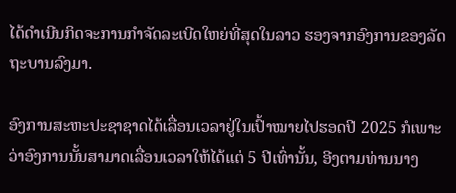ໄດ້ດຳເນີນກິດຈະການກຳຈັດລະເບີດໃຫຍ່ທີ່ສຸດໃນລາວ ຮອງຈາກອົງການຂອງລັດຖະບານລົງມາ.

ອົງການສະຫະປະຊາຊາດໄດ້ເລື່ອນເວລາຢູ່ໃນເປົ້າໝາຍໄປຮອດປີ 2025 ກໍເພາະວ່າອົງການນັ້ນສາມາດເລື່ອນເວລາໃຫ້ໄດ້ແຕ່ 5 ປີເທົ່ານັ້ນ, ອີງຕາມທ່ານນາງ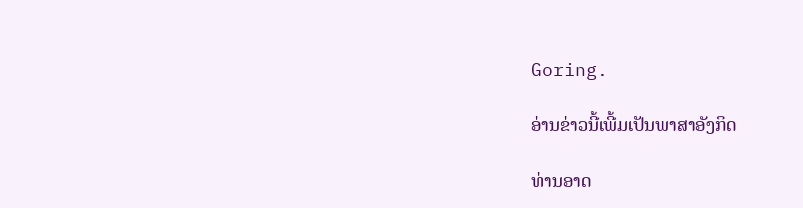Goring.

ອ່ານຂ່າວນີ້ເພີ້ມເປັນພາສາອັງກິດ

ທ່ານອາດ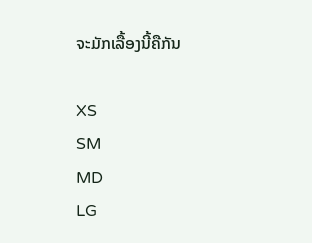ຈະມັກເລື້ອງນີ້ຄືກັນ

XS
SM
MD
LG